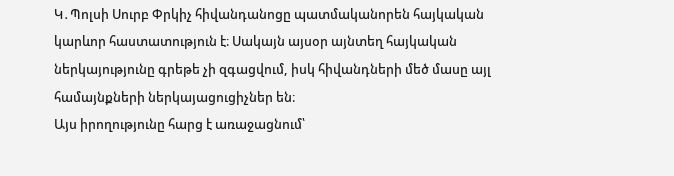Կ․Պոլսի Սուրբ Փրկիչ հիվանդանոցը պատմականորեն հայկական կարևոր հաստատություն է։ Սակայն այսօր այնտեղ հայկական ներկայությունը գրեթե չի զգացվում, իսկ հիվանդների մեծ մասը այլ համայնքների ներկայացուցիչներ են։
Այս իրողությունը հարց է առաջացնում՝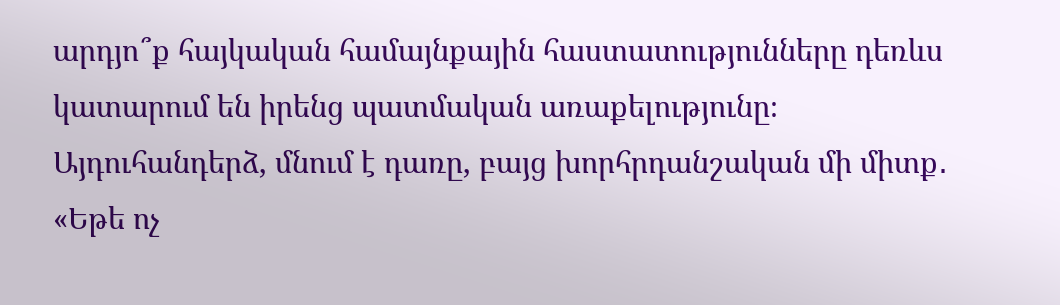արդյո՞ք հայկական համայնքային հաստատությունները դեռևս կատարում են իրենց պատմական առաքելությունը։
Այդուհանդերձ, մնում է դառը, բայց խորհրդանշական մի միտք․ «Եթե ոչ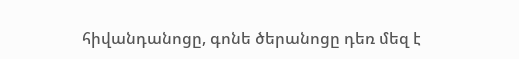հիվանդանոցը, գոնե ծերանոցը դեռ մեզ է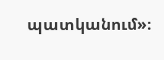պատկանում»։